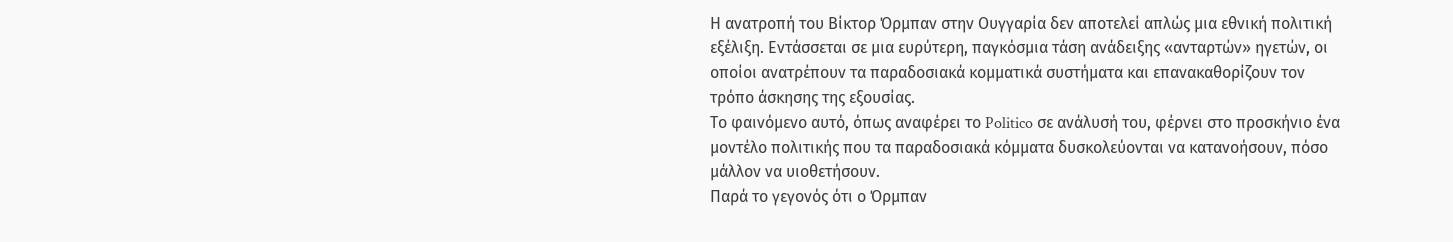Η ανατροπή του Βίκτορ Όρμπαν στην Ουγγαρία δεν αποτελεί απλώς μια εθνική πολιτική εξέλιξη. Εντάσσεται σε μια ευρύτερη, παγκόσμια τάση ανάδειξης «ανταρτών» ηγετών, οι οποίοι ανατρέπουν τα παραδοσιακά κομματικά συστήματα και επανακαθορίζουν τον τρόπο άσκησης της εξουσίας.
Το φαινόμενο αυτό, όπως αναφέρει το Politico σε ανάλυσή του, φέρνει στο προσκήνιο ένα μοντέλο πολιτικής που τα παραδοσιακά κόμματα δυσκολεύονται να κατανοήσουν, πόσο μάλλον να υιοθετήσουν.
Παρά το γεγονός ότι ο Όρμπαν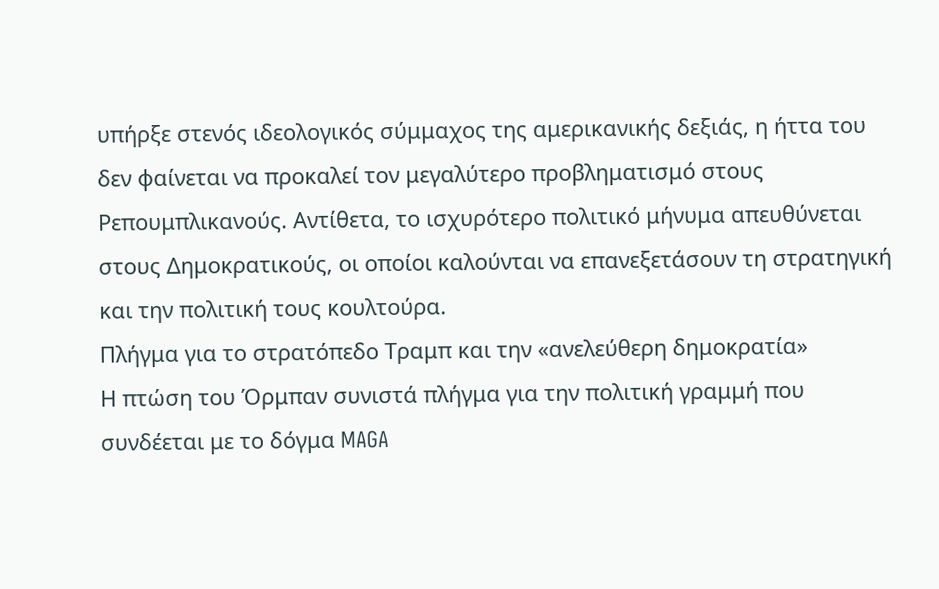υπήρξε στενός ιδεολογικός σύμμαχος της αμερικανικής δεξιάς, η ήττα του δεν φαίνεται να προκαλεί τον μεγαλύτερο προβληματισμό στους Ρεπουμπλικανούς. Αντίθετα, το ισχυρότερο πολιτικό μήνυμα απευθύνεται στους Δημοκρατικούς, οι οποίοι καλούνται να επανεξετάσουν τη στρατηγική και την πολιτική τους κουλτούρα.
Πλήγμα για το στρατόπεδο Τραμπ και την «ανελεύθερη δημοκρατία»
Η πτώση του Όρμπαν συνιστά πλήγμα για την πολιτική γραμμή που συνδέεται με το δόγμα MAGA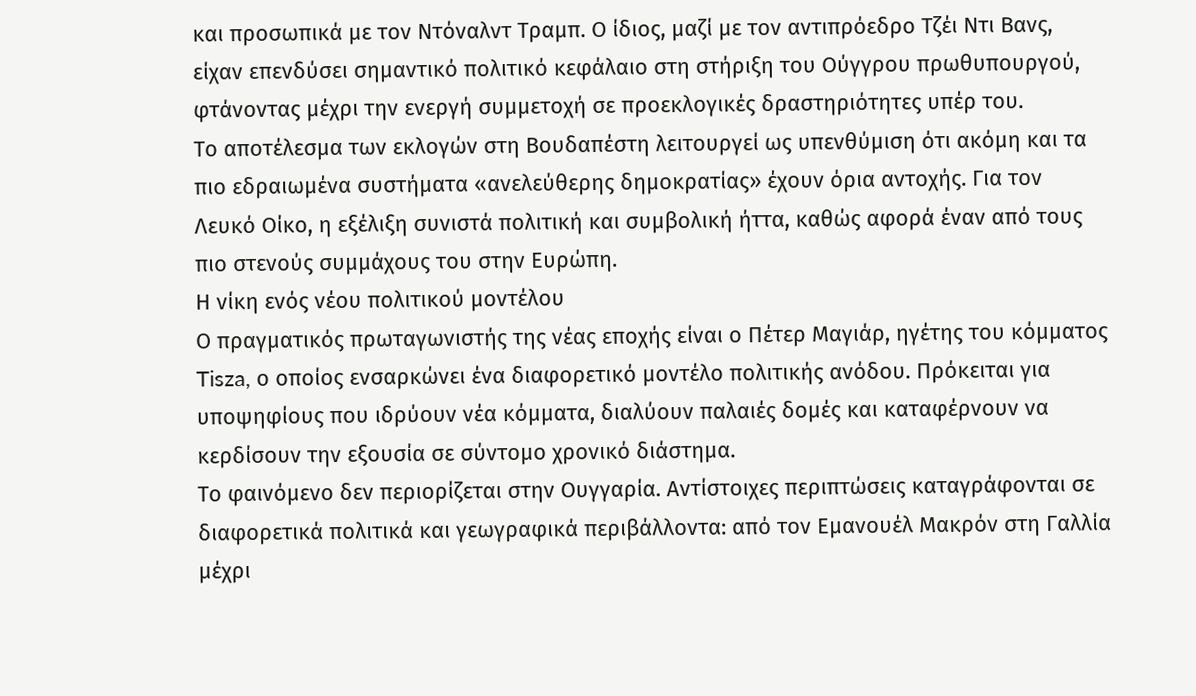και προσωπικά με τον Ντόναλντ Τραμπ. Ο ίδιος, μαζί με τον αντιπρόεδρο Τζέι Ντι Βανς, είχαν επενδύσει σημαντικό πολιτικό κεφάλαιο στη στήριξη του Ούγγρου πρωθυπουργού, φτάνοντας μέχρι την ενεργή συμμετοχή σε προεκλογικές δραστηριότητες υπέρ του.
Το αποτέλεσμα των εκλογών στη Βουδαπέστη λειτουργεί ως υπενθύμιση ότι ακόμη και τα πιο εδραιωμένα συστήματα «ανελεύθερης δημοκρατίας» έχουν όρια αντοχής. Για τον Λευκό Οίκο, η εξέλιξη συνιστά πολιτική και συμβολική ήττα, καθώς αφορά έναν από τους πιο στενούς συμμάχους του στην Ευρώπη.
Η νίκη ενός νέου πολιτικού μοντέλου
Ο πραγματικός πρωταγωνιστής της νέας εποχής είναι ο Πέτερ Μαγιάρ, ηγέτης του κόμματος Tisza, ο οποίος ενσαρκώνει ένα διαφορετικό μοντέλο πολιτικής ανόδου. Πρόκειται για υποψηφίους που ιδρύουν νέα κόμματα, διαλύουν παλαιές δομές και καταφέρνουν να κερδίσουν την εξουσία σε σύντομο χρονικό διάστημα.
Το φαινόμενο δεν περιορίζεται στην Ουγγαρία. Αντίστοιχες περιπτώσεις καταγράφονται σε διαφορετικά πολιτικά και γεωγραφικά περιβάλλοντα: από τον Εμανουέλ Μακρόν στη Γαλλία μέχρι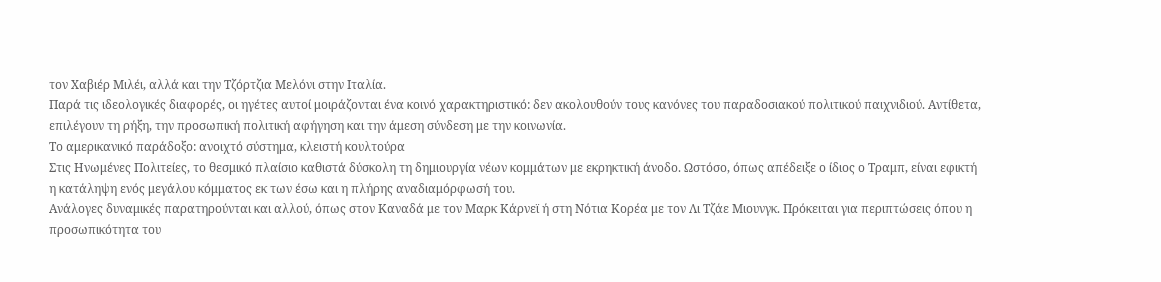τον Χαβιέρ Μιλέι, αλλά και την Τζόρτζια Μελόνι στην Ιταλία.
Παρά τις ιδεολογικές διαφορές, οι ηγέτες αυτοί μοιράζονται ένα κοινό χαρακτηριστικό: δεν ακολουθούν τους κανόνες του παραδοσιακού πολιτικού παιχνιδιού. Αντίθετα, επιλέγουν τη ρήξη, την προσωπική πολιτική αφήγηση και την άμεση σύνδεση με την κοινωνία.
Το αμερικανικό παράδοξο: ανοιχτό σύστημα, κλειστή κουλτούρα
Στις Ηνωμένες Πολιτείες, το θεσμικό πλαίσιο καθιστά δύσκολη τη δημιουργία νέων κομμάτων με εκρηκτική άνοδο. Ωστόσο, όπως απέδειξε ο ίδιος ο Τραμπ, είναι εφικτή η κατάληψη ενός μεγάλου κόμματος εκ των έσω και η πλήρης αναδιαμόρφωσή του.
Ανάλογες δυναμικές παρατηρούνται και αλλού, όπως στον Καναδά με τον Μαρκ Κάρνεϊ ή στη Νότια Κορέα με τον Λι Τζάε Μιουνγκ. Πρόκειται για περιπτώσεις όπου η προσωπικότητα του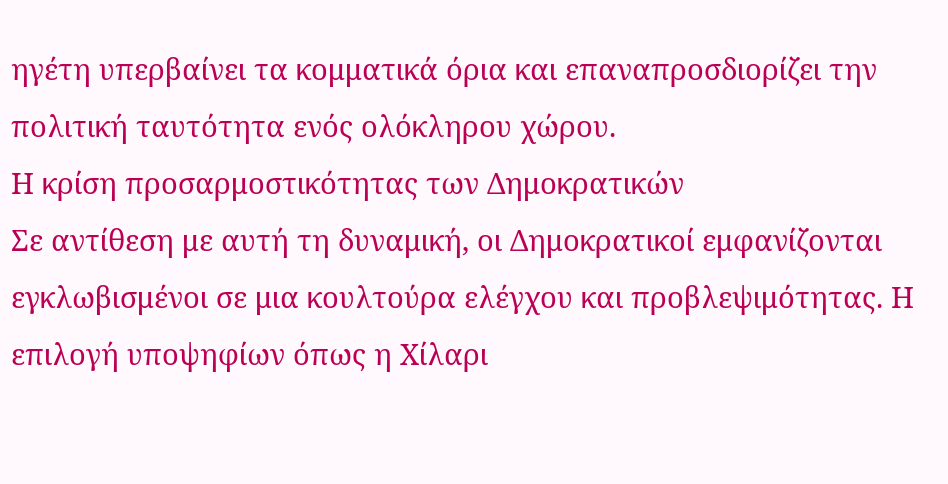ηγέτη υπερβαίνει τα κομματικά όρια και επαναπροσδιορίζει την πολιτική ταυτότητα ενός ολόκληρου χώρου.
Η κρίση προσαρμοστικότητας των Δημοκρατικών
Σε αντίθεση με αυτή τη δυναμική, οι Δημοκρατικοί εμφανίζονται εγκλωβισμένοι σε μια κουλτούρα ελέγχου και προβλεψιμότητας. Η επιλογή υποψηφίων όπως η Χίλαρι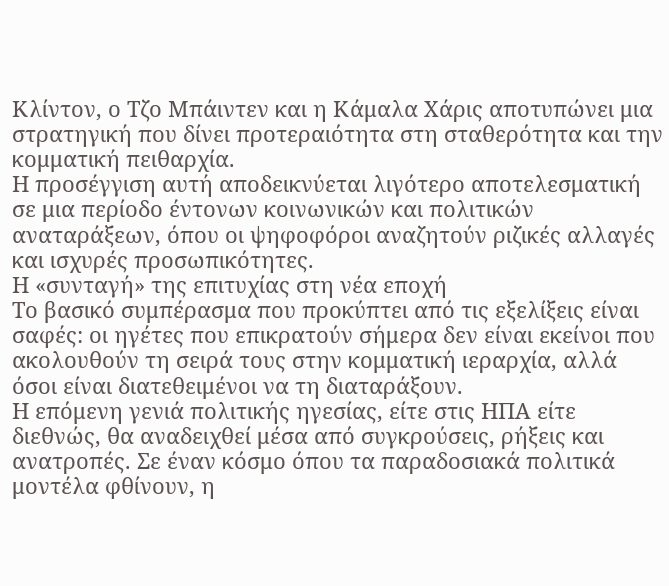Κλίντον, ο Τζο Μπάιντεν και η Κάμαλα Χάρις αποτυπώνει μια στρατηγική που δίνει προτεραιότητα στη σταθερότητα και την κομματική πειθαρχία.
Η προσέγγιση αυτή αποδεικνύεται λιγότερο αποτελεσματική σε μια περίοδο έντονων κοινωνικών και πολιτικών αναταράξεων, όπου οι ψηφοφόροι αναζητούν ριζικές αλλαγές και ισχυρές προσωπικότητες.
Η «συνταγή» της επιτυχίας στη νέα εποχή
Το βασικό συμπέρασμα που προκύπτει από τις εξελίξεις είναι σαφές: οι ηγέτες που επικρατούν σήμερα δεν είναι εκείνοι που ακολουθούν τη σειρά τους στην κομματική ιεραρχία, αλλά όσοι είναι διατεθειμένοι να τη διαταράξουν.
Η επόμενη γενιά πολιτικής ηγεσίας, είτε στις ΗΠΑ είτε διεθνώς, θα αναδειχθεί μέσα από συγκρούσεις, ρήξεις και ανατροπές. Σε έναν κόσμο όπου τα παραδοσιακά πολιτικά μοντέλα φθίνουν, η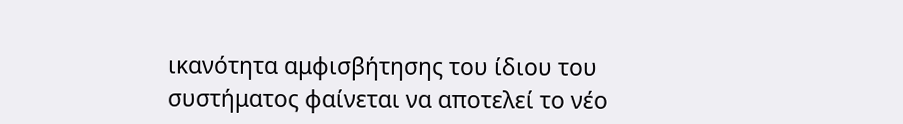ικανότητα αμφισβήτησης του ίδιου του συστήματος φαίνεται να αποτελεί το νέο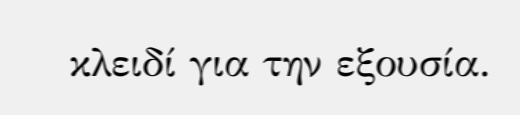κλειδί για την εξουσία.